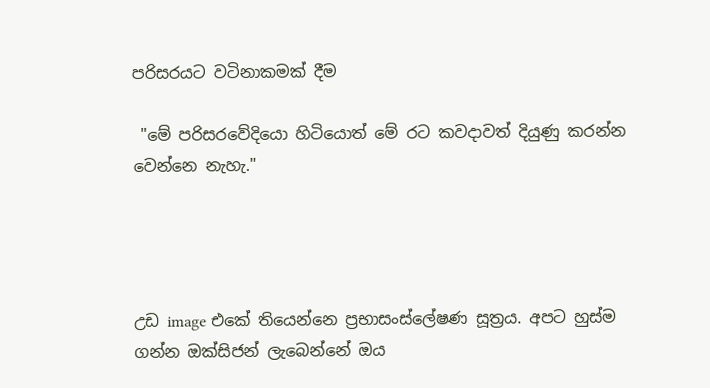පරිසරයට වටිනාකමක් දීම

 "මේ පරිසරවේදියො හිටියොත් මේ රට කවදාවත් දියුණු කරන්න වෙන්නෙ නැහැ."




උඩ image එකේ තියෙන්නෙ ප්‍රභාසංස්ලේෂණ සූත්‍රය. අපට හුස්ම ගන්න ඔක්සිජන් ලැබෙන්නේ ඔය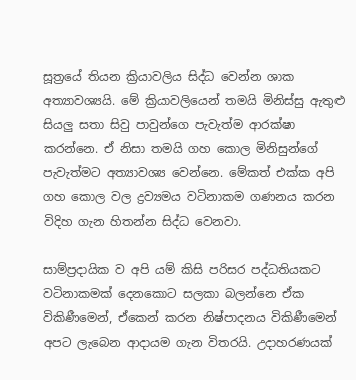සූත්‍රයේ තියන ක්‍රියාවලිය සිද්ධ වෙන්න ශාක අත්‍යාවශ්‍යයි. මේ ක්‍රියාවලියෙන් තමයි මිනිස්සු ඇතුළු සියලු සතා සිවු පාවුන්ගෙ පැවැත්ම ආරක්ෂා කරන්නෙ. ඒ නිසා තමයි ගහ කොල මිනිසුන්ගේ පැවැත්මට අත්‍යාවශ්‍ය වෙන්නෙ. මේකත් එක්ක අපි ගහ කොල වල ද්‍රව්‍යමය වටිනාකම ගණනය කරන විදිහ ගැන හිතන්න සිද්ධ වෙනවා.

සාම්ප්‍රදායික ව අපි යම් කිසි පරිසර පද්ධතියකට වටිනාකමක් දෙනකොට සලකා බලන්නෙ ඒක විකිණීමෙන්, ඒකෙන් කරන නිෂ්පාදනය විකිණීමෙන් අපට ලැබෙන ආදායම ගැන විතරයි. උදාහරණයක්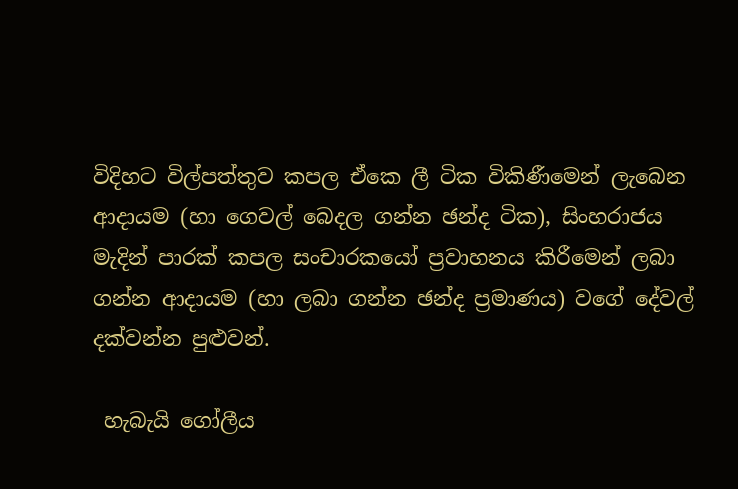විදිහට විල්පත්තුව කපල ඒකෙ ලී ටික විකිණීමෙන් ලැබෙන ආදායම (හා ගෙවල් බෙදල ගන්න ඡන්ද ටික), සිංහරාජය මැදින් පාරක් කපල සංචාරකයෝ ප්‍රවාහනය කිරීමෙන් ලබා ගන්න ආදායම (හා ලබා ගන්න ඡන්ද ප්‍රමාණය) වගේ දේවල් දක්වන්න පුළුවන්.

 හැබැයි ගෝලීය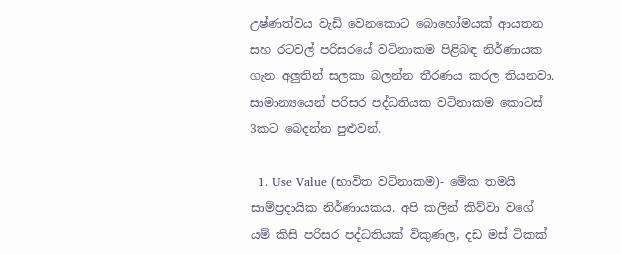උෂ්ණත්වය වැඩි වෙනකොට බොහෝමයක් ආයතන සහ රටවල් පරිසරයේ වටිනාකම පිළිබඳ නිර්ණායක ගැන අලුතින් සලකා බලන්න තීරණය කරල තියනවා. සාමාන්‍යයෙන් පරිසර පද්ධතියක වටිනාකම කොටස් 3කට බෙදන්න පුළුවන්.

  1. Use Value (භාවිත වටිනාකම)- මේක තමයි සාම්ප්‍රදායික නිර්ණායකය. අපි කලින් කිව්වා වගේ යම් කිසි පරිසර පද්ධතියක් විකුණල, දඩ මස් ටිකක්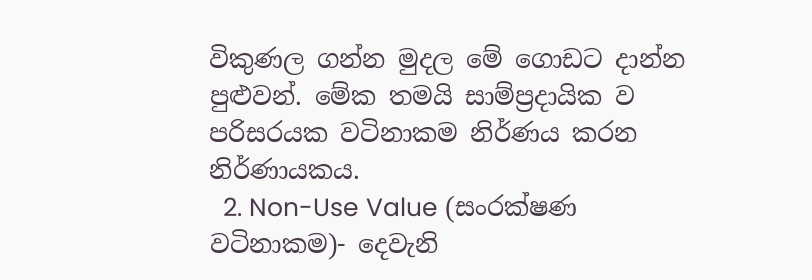විකුණල ගන්න මුදල මේ ගොඩට දාන්න පුළුවන්. මේක තමයි සාම්ප්‍රදායික ව පරිසරයක වටිනාකම නිර්ණය කරන නිර්ණායකය.
  2. Non-Use Value (සංරක්ෂණ වටිනාකම)- දෙවැනි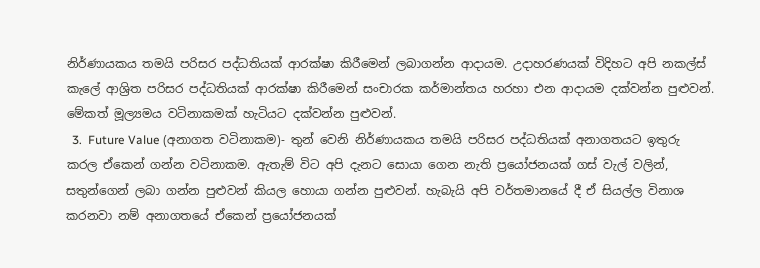නිර්ණායකය තමයි පරිසර පද්ධතියක් ආරක්ෂා කිරීමෙන් ලබාගන්න ආදායම. උදාහරණයක් විදිහට අපි නකල්ස් කැලේ ආශ්‍රිත පරිසර පද්ධතියක් ආරක්ෂා කිරීමෙන් සංචාරක කර්මාන්තය හරහා එන ආදායම දක්වන්න පුළුවන්. මේකත් මූල්‍යමය වටිනාකමක් හැටියට දක්වන්න පුළුවන්.
  3.  Future Value (අනාගත වටිනාකම)- තුන් වෙනි නිර්ණායකය තමයි පරිසර පද්ධතියක් අනාගතයට ඉතුරු කරල ඒකෙන් ගන්න වටිනාකම. ඇතැම් විට අපි දැනට සොයා ගෙන නැති ප්‍රයෝජනයක් ගස් වැල් වලින්, සතුන්ගෙන් ලබා ගන්න පුළුවන් කියල හොයා ගන්න පුළුවන්. හැබැයි අපි වර්තමානයේ දී ඒ සියල්ල විනාශ කරනවා නම් අනාගතයේ ඒකෙන් ප්‍රයෝජනයක්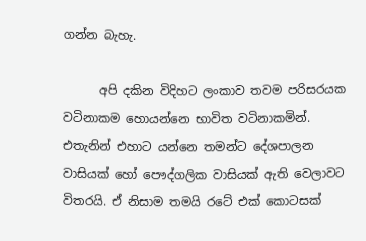ගන්න බැහැ.

      අපි දකින විදිහට ලංකාව තවම පරිසරයක වටිනාකම හොයන්නෙ භාවිත වටිනාකමින්. එතැනින් එහාට යන්නෙ තමන්ට දේශපාලන වාසියක් හෝ පෞද්ගලික වාසියක් ඇති වෙලාවට විතරයි. ඒ නිසාම තමයි රටේ එක් කොටසක්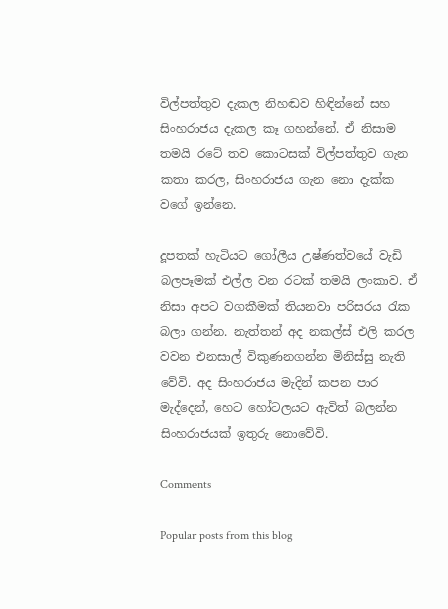විල්පත්තුව දැකල නිහඬව හිඳින්නේ සහ සිංහරාජය දැකල කෑ ගහන්නේ. ඒ නිසාම තමයි රටේ තව කොටසක් විල්පත්තුව ගැන කතා කරල, සිංහරාජය ගැන නො දැක්ක වගේ ඉන්නෙ.

දූපතක් හැටියට ගෝලීය උෂ්ණත්වයේ වැඩි බලපෑමක් එල්ල වන රටක් තමයි ලංකාව. ඒ නිසා අපට වගකීමක් තියනවා පරිසරය රැක බලා ගන්න. නැත්තන් අද නකල්ස් එලි කරල වවන එනසාල් විකුණනගන්න මිනිස්සු නැති වේවි. අද සිංහරාජය මැදින් කපන පාර මැද්දෙන්, හෙට හෝටලයට ඇවිත් බලන්න සිංහරාජයක් ඉතුරු නොවේවි.

Comments

Popular posts from this blog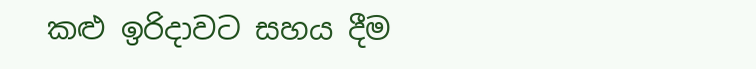කළු ඉරිදාවට සහය දීම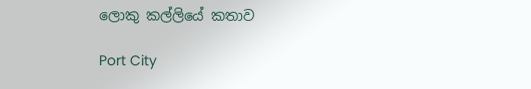ලොකු කල්ලියේ කතාව

Port City